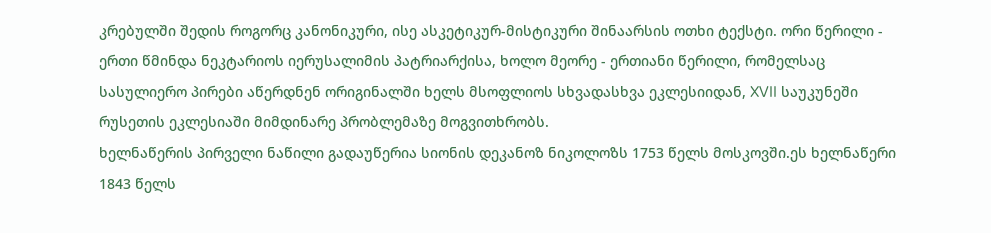კრებულში შედის როგორც კანონიკური, ისე ასკეტიკურ-მისტიკური შინაარსის ოთხი ტექსტი. ორი წერილი - ერთი წმინდა ნეკტარიოს იერუსალიმის პატრიარქისა, ხოლო მეორე - ერთიანი წერილი, რომელსაც სასულიერო პირები აწერდნენ ორიგინალში ხელს მსოფლიოს სხვადასხვა ეკლესიიდან, XVII საუკუნეში რუსეთის ეკლესიაში მიმდინარე პრობლემაზე მოგვითხრობს.
ხელნაწერის პირველი ნაწილი გადაუწერია სიონის დეკანოზ ნიკოლოზს 1753 წელს მოსკოვში.ეს ხელნაწერი 1843 წელს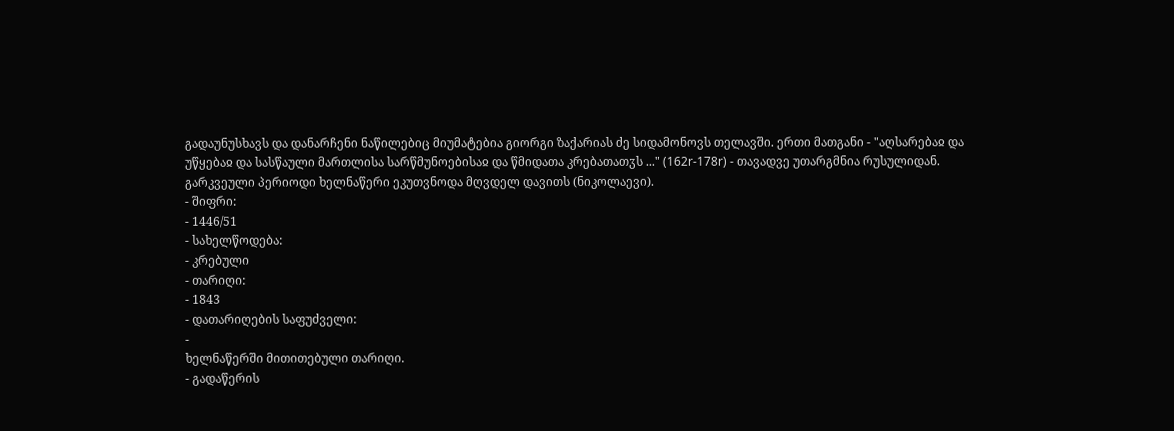გადაუნუსხავს და დანარჩენი ნაწილებიც მიუმატებია გიორგი ზაქარიას ძე სიდამონოვს თელავში. ერთი მათგანი - "აღსარებაჲ და უწყებაჲ და სასწაული მართლისა სარწმუნოებისაჲ და წმიდათა კრებათათჳს ..." (162r-178r) - თავადვე უთარგმნია რუსულიდან.
გარკვეული პერიოდი ხელნაწერი ეკუთვნოდა მღვდელ დავითს (ნიკოლაევი).
- შიფრი:
- 1446/51
- სახელწოდება:
- კრებული
- თარიღი:
- 1843
- დათარიღების საფუძველი:
-
ხელნაწერში მითითებული თარიღი.
- გადაწერის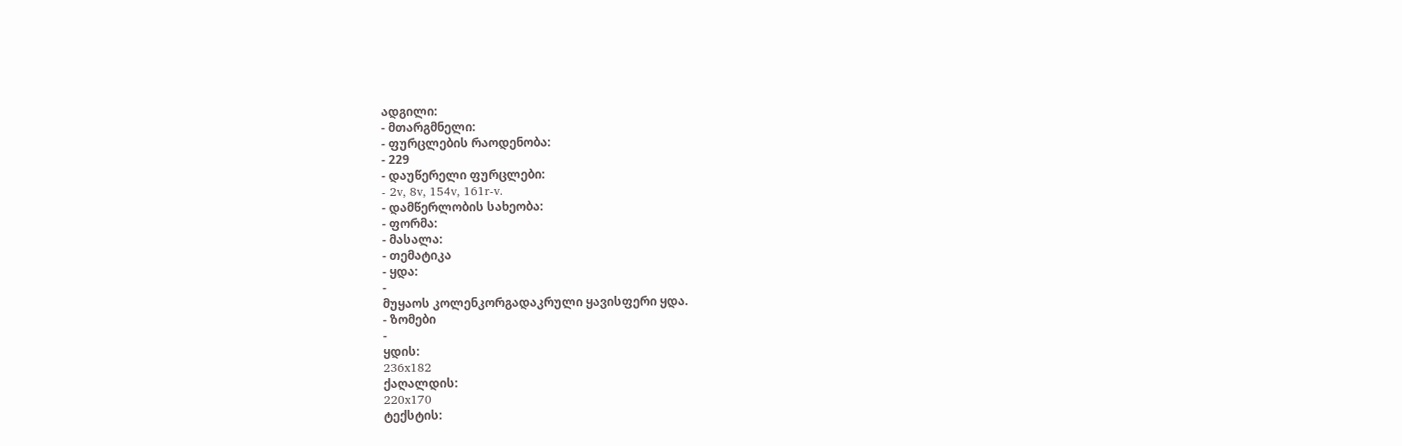ადგილი:
- მთარგმნელი:
- ფურცლების რაოდენობა:
- 229
- დაუწერელი ფურცლები:
- 2v, 8v, 154v, 161r-v.
- დამწერლობის სახეობა:
- ფორმა:
- მასალა:
- თემატიკა
- ყდა:
-
მუყაოს კოლენკორგადაკრული ყავისფერი ყდა.
- ზომები
-
ყდის:
236x182
ქაღალდის:
220x170
ტექსტის: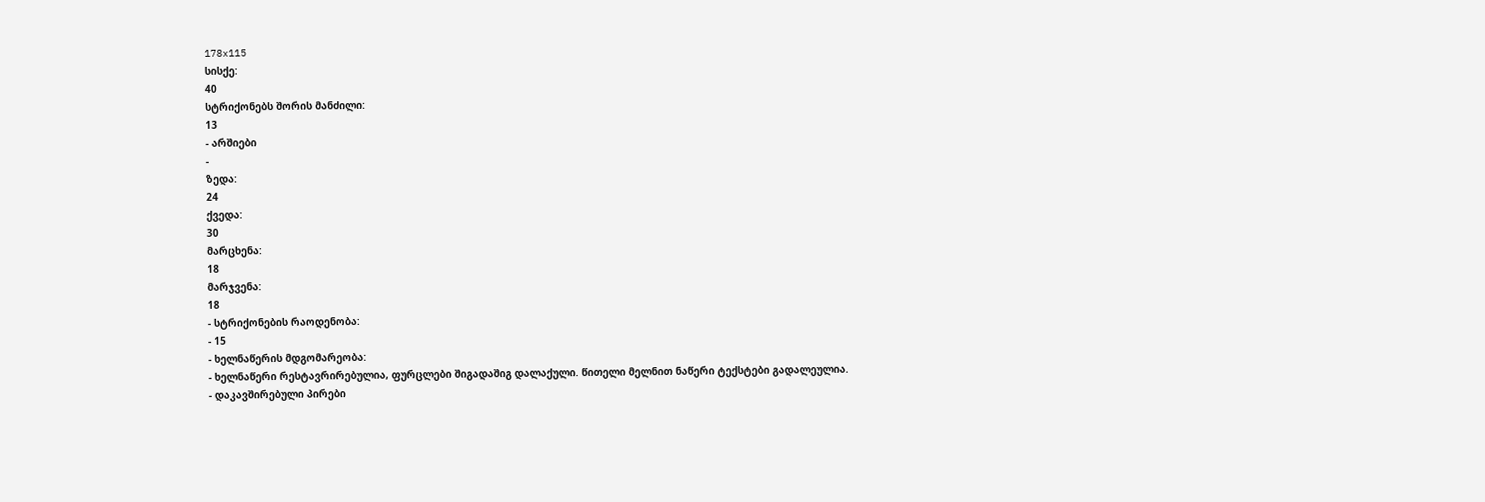178x115
სისქე:
40
სტრიქონებს შორის მანძილი:
13
- არშიები
-
ზედა:
24
ქვედა:
30
მარცხენა:
18
მარჯვენა:
18
- სტრიქონების რაოდენობა:
- 15
- ხელნაწერის მდგომარეობა:
- ხელნაწერი რესტავრირებულია, ფურცლები შიგადაშიგ დალაქული. წითელი მელნით ნაწერი ტექსტები გადალეულია.
- დაკავშირებული პირები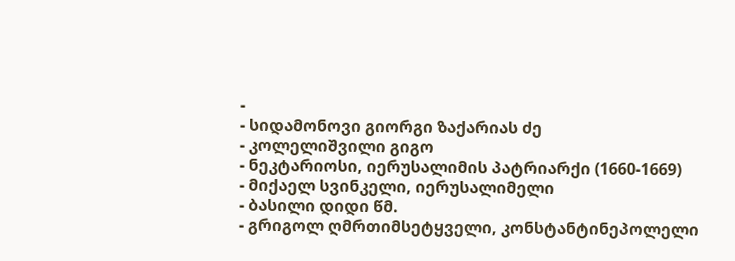-
- სიდამონოვი გიორგი ზაქარიას ძე
- კოლელიშვილი გიგო
- ნეკტარიოსი, იერუსალიმის პატრიარქი (1660-1669)
- მიქაელ სვინკელი, იერუსალიმელი
- ბასილი დიდი წმ.
- გრიგოლ ღმრთიმსეტყველი, კონსტანტინეპოლელი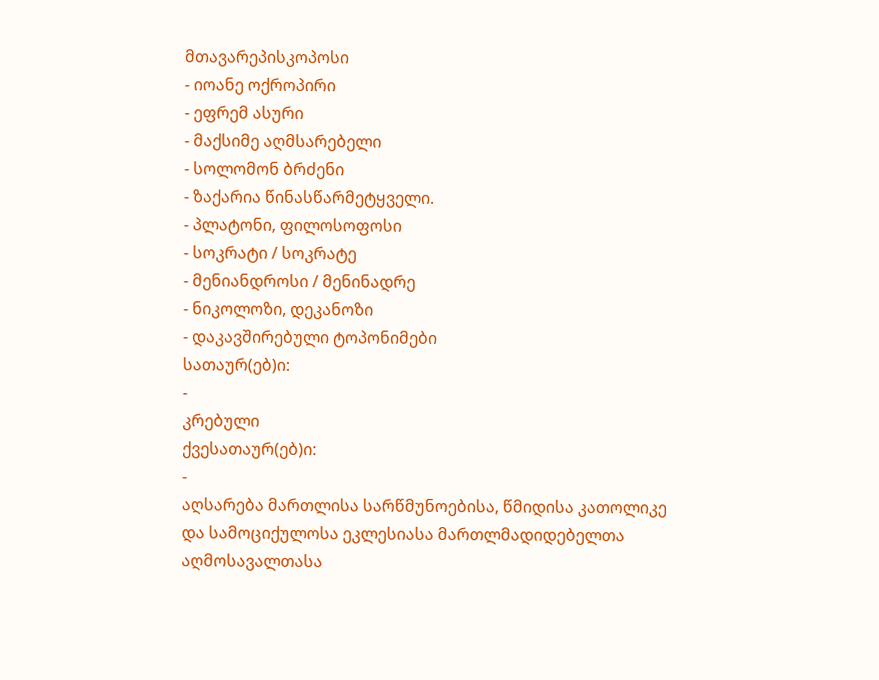მთავარეპისკოპოსი
- იოანე ოქროპირი
- ეფრემ ასური
- მაქსიმე აღმსარებელი
- სოლომონ ბრძენი
- ზაქარია წინასწარმეტყველი.
- პლატონი, ფილოსოფოსი
- სოკრატი / სოკრატე
- მენიანდროსი / მენინადრე
- ნიკოლოზი, დეკანოზი
- დაკავშირებული ტოპონიმები
სათაურ(ებ)ი:
-
კრებული
ქვესათაურ(ებ)ი:
-
აღსარება მართლისა სარწმუნოებისა, წმიდისა კათოლიკე და სამოციქულოსა ეკლესიასა მართლმადიდებელთა აღმოსავალთასა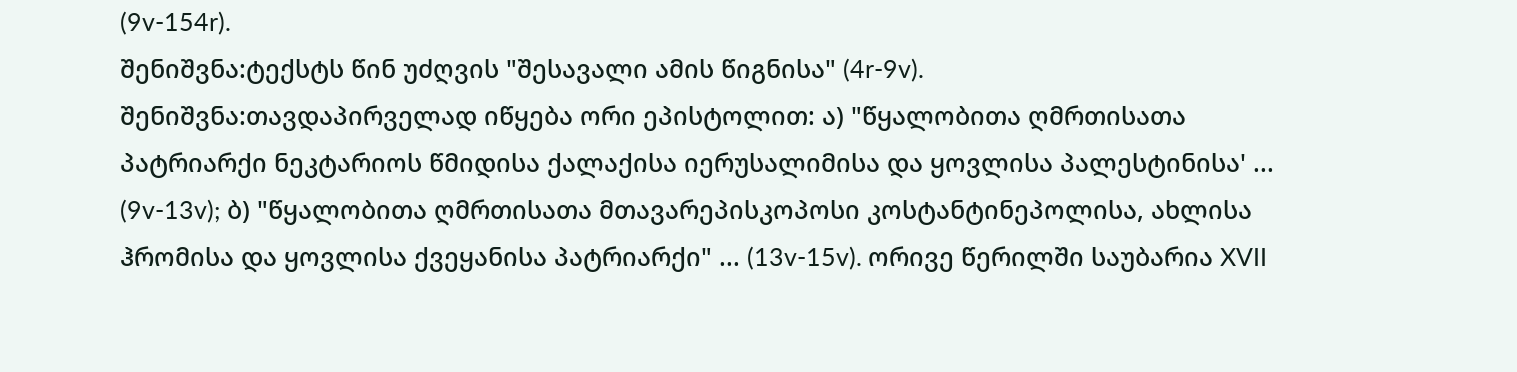(9v-154r).
შენიშვნა:ტექსტს წინ უძღვის "შესავალი ამის წიგნისა" (4r-9v).
შენიშვნა:თავდაპირველად იწყება ორი ეპისტოლით: ა) "წყალობითა ღმრთისათა პატრიარქი ნეკტარიოს წმიდისა ქალაქისა იერუსალიმისა და ყოვლისა პალესტინისა' ... (9v-13v); ბ) "წყალობითა ღმრთისათა მთავარეპისკოპოსი კოსტანტინეპოლისა, ახლისა ჰრომისა და ყოვლისა ქვეყანისა პატრიარქი" ... (13v-15v). ორივე წერილში საუბარია XVII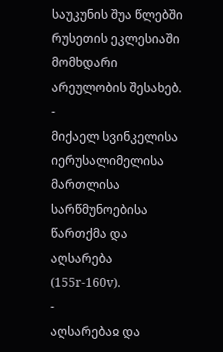საუკუნის შუა წლებში რუსეთის ეკლესიაში მომხდარი არეულობის შესახებ.
-
მიქაელ სვინკელისა იერუსალიმელისა მართლისა სარწმუნოებისა წართქმა და აღსარება (155r-160v).
-
აღსარებაჲ და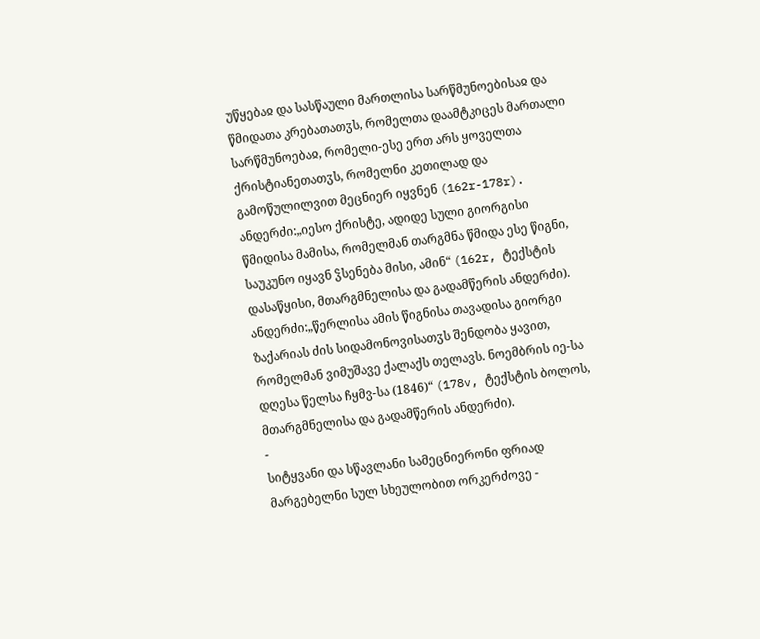უწყებაჲ და სასწაული მართლისა სარწმუნოებისაჲ და წმიდათა კრებათათჳს, რომელთა დაამტკიცეს მართალი სარწმუნოებაჲ, რომელი-ესე ერთ არს ყოველთა ქრისტიანეთათჳს, რომელნი კეთილად და გამოწულილვით მეცნიერ იყვნენ (162r-178r).
ანდერძი:„იესო ქრისტე, ადიდე სული გიორგისი წმიდისა მამისა, რომელმან თარგმნა წმიდა ესე წიგნი, საუკუნო იყავნ ჴსენება მისი, ამინ“ (162r, ტექსტის დასაწყისი, მთარგმნელისა და გადამწერის ანდერძი).
ანდერძი:„წერლისა ამის წიგნისა თავადისა გიორგი ზაქარიას ძის სიდამონოვისათჳს შენდობა ყავით, რომელმან ვიმუშავე ქალაქს თელავს. ნოემბრის იე-სა დღესა წელსა ჩყმვ-სა (1846)“ (178v, ტექსტის ბოლოს, მთარგმნელისა და გადამწერის ანდერძი).
-
სიტყვანი და სწავლანი სამეცნიერონი ფრიად მარგებელნი სულ სხეულობით ორკერძოვე -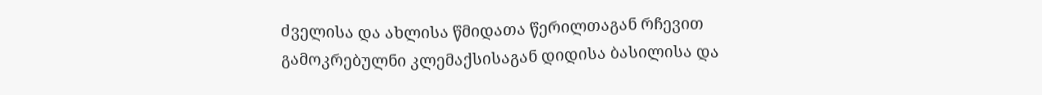ძველისა და ახლისა წმიდათა წერილთაგან რჩევით გამოკრებულნი კლემაქსისაგან დიდისა ბასილისა და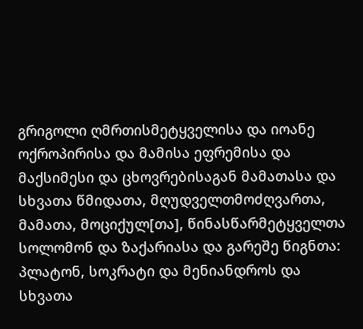გრიგოლი ღმრთისმეტყველისა და იოანე ოქროპირისა და მამისა ეფრემისა და მაქსიმესი და ცხოვრებისაგან მამათასა და სხვათა წმიდათა, მღუდველთმოძღვართა, მამათა, მოციქულ[თა], წინასწარმეტყველთა სოლომონ და ზაქარიასა და გარეშე წიგნთა: პლატონ, სოკრატი და მენიანდროს და სხვათა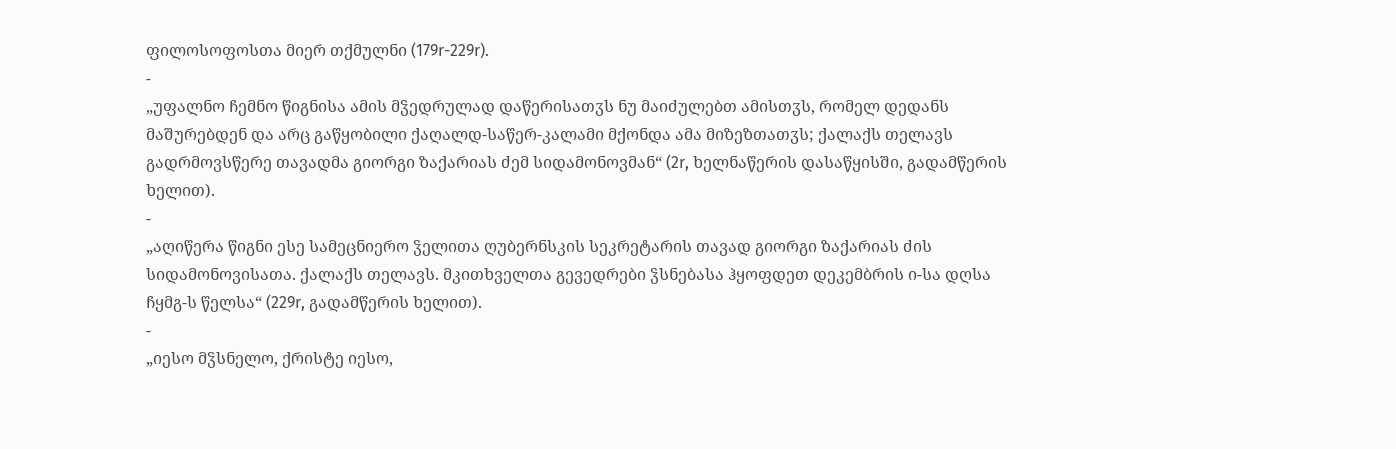ფილოსოფოსთა მიერ თქმულნი (179r-229r).
-
„უფალნო ჩემნო წიგნისა ამის მჴედრულად დაწერისათჳს ნუ მაიძულებთ ამისთჳს, რომელ დედანს მაშურებდენ და არც გაწყობილი ქაღალდ-საწერ-კალამი მქონდა ამა მიზეზთათჳს; ქალაქს თელავს გადრმოვსწერე თავადმა გიორგი ზაქარიას ძემ სიდამონოვმან“ (2r, ხელნაწერის დასაწყისში, გადამწერის ხელით).
-
„აღიწერა წიგნი ესე სამეცნიერო ჴელითა ღუბერნსკის სეკრეტარის თავად გიორგი ზაქარიას ძის სიდამონოვისათა. ქალაქს თელავს. მკითხველთა გევედრები ჴსნებასა ჰყოფდეთ დეკემბრის ი-სა დღსა ჩყმგ-ს წელსა“ (229r, გადამწერის ხელით).
-
„იესო მჴსნელო, ქრისტე იესო,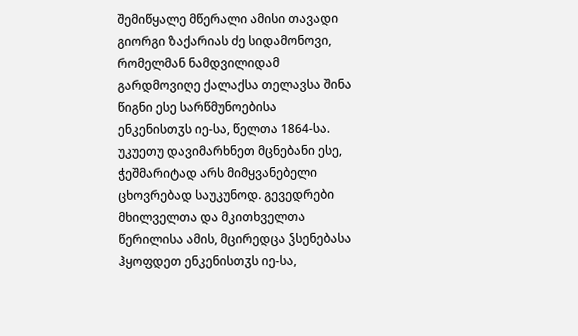შემიწყალე მწერალი ამისი თავადი გიორგი ზაქარიას ძე სიდამონოვი, რომელმან ნამდვილიდამ გარდმოვიღე ქალაქსა თელავსა შინა წიგნი ესე სარწმუნოებისა ენკენისთჳს იე-სა, წელთა 1864-სა. უკუეთუ დავიმარხნეთ მცნებანი ესე, ჭეშმარიტად არს მიმყვანებელი ცხოვრებად საუკუნოდ. გევედრები მხილველთა და მკითხველთა წერილისა ამის, მცირედცა ჴსენებასა ჰყოფდეთ ენკენისთჳს იე-სა,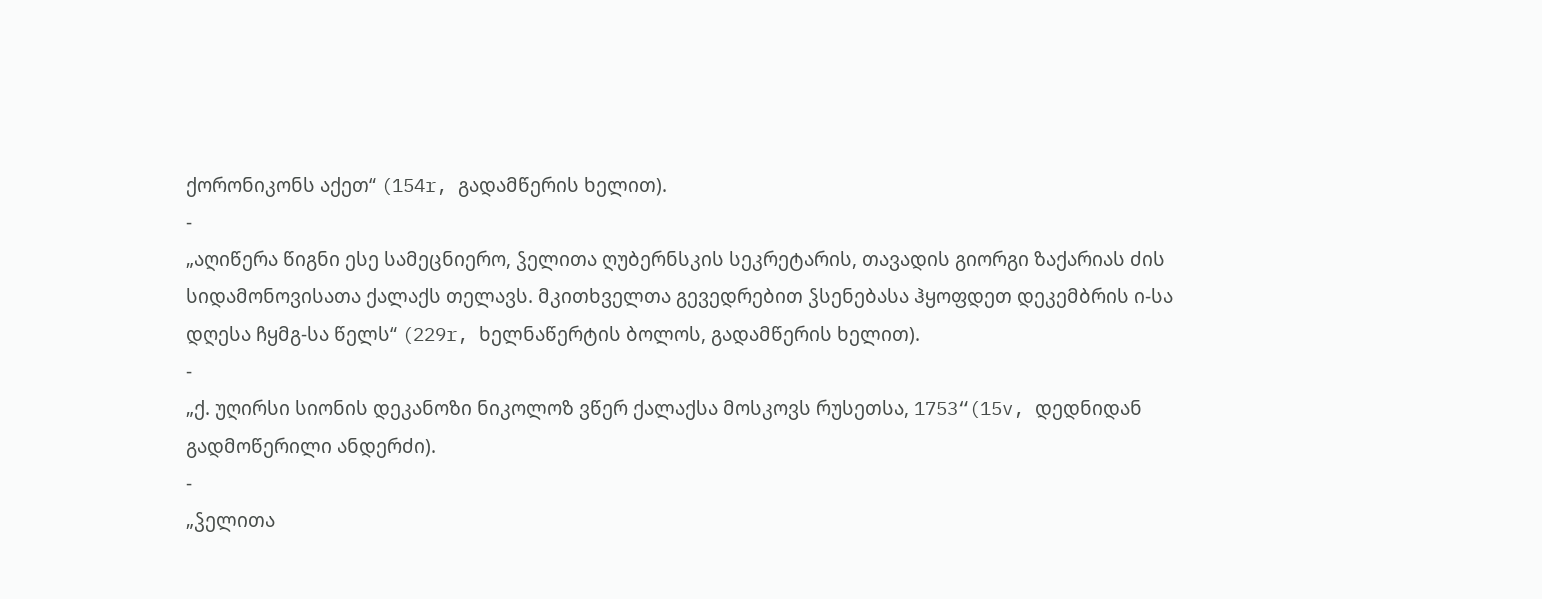ქორონიკონს აქეთ“ (154r, გადამწერის ხელით).
-
„აღიწერა წიგნი ესე სამეცნიერო, ჴელითა ღუბერნსკის სეკრეტარის, თავადის გიორგი ზაქარიას ძის სიდამონოვისათა ქალაქს თელავს. მკითხველთა გევედრებით ჴსენებასა ჰყოფდეთ დეკემბრის ი-სა დღესა ჩყმგ-სა წელს“ (229r, ხელნაწერტის ბოლოს, გადამწერის ხელით).
-
„ქ. უღირსი სიონის დეკანოზი ნიკოლოზ ვწერ ქალაქსა მოსკოვს რუსეთსა, 1753“(15v, დედნიდან გადმოწერილი ანდერძი).
-
„ჴელითა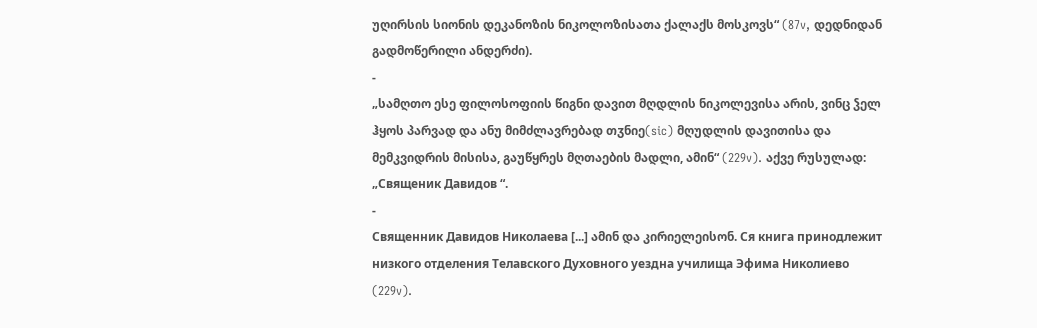უღირსის სიონის დეკანოზის ნიკოლოზისათა ქალაქს მოსკოვს“ (87v, დედნიდან გადმოწერილი ანდერძი).
-
„სამღთო ესე ფილოსოფიის წიგნი დავით მღდლის ნიკოლევისა არის, ვინც ჴელ ჰყოს პარვად და ანუ მიმძლავრებად თჳნიე(sic) მღუდლის დავითისა და მემკვიდრის მისისა, გაუწყრეს მღთაების მადლი, ამინ“ (229v). აქვე რუსულად: „Священик Давидов “.
-
Священник Давидов Николаева [...] ამინ და კირიელეისონ. Ся книга принодлежит низкого отделения Телавского Духовного уездна училища Эфима Николиево (229v).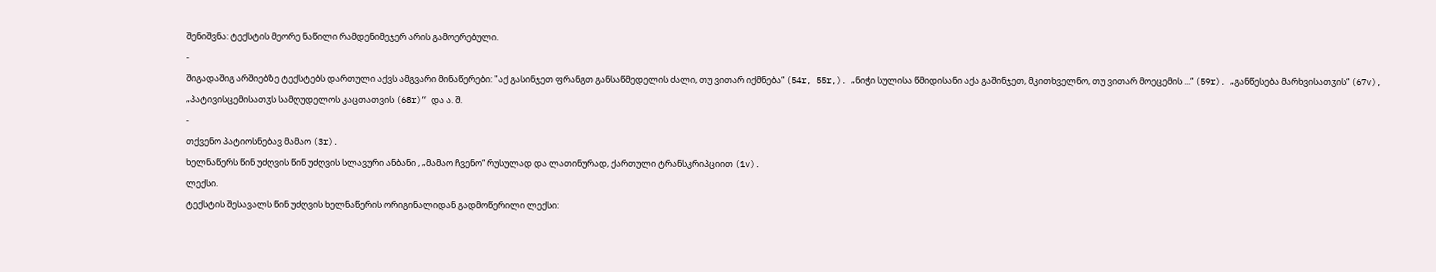შენიშვნა: ტექსტის მეორე ნაწილი რამდენიმეჯერ არის გამოერებული.
-
შიგადაშიგ არშიებზე ტექსტებს დართული აქვს ამგვარი მინაწერები: "აქ გასინჯეთ ფრანგთ განსაწმედელის ძალი, თუ ვითარ იქმნება“ (54r, 55r,). „ნიჭი სულისა წმიდისანი აქა გაშინჯეთ, მკითხველნო, თუ ვითარ მოეცემის ...“ (59r). „განწესება მარხვისათჳის“ (67v), „პატივისცემისათჳს სამღუდელოს კაცთათვის (68r)“ და ა. შ.
-
თქვენო პატიოსნებავ მამაო (3r).
ხელნაწერს წინ უძღვის წინ უძღვის სლავური ანბანი , „მამაო ჩვენო“ რუსულად და ლათინურად, ქართული ტრანსკრიპციით (1v).
ლექსი.
ტექსტის შესავალს წინ უძღვის ხელნაწერის ორიგინალიდან გადმოწერილი ლექსი: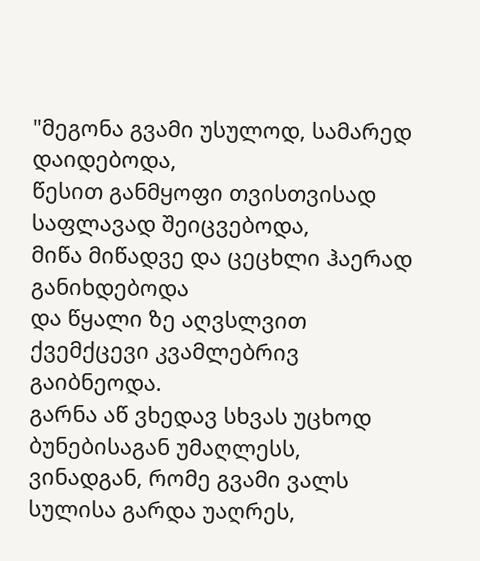"მეგონა გვამი უსულოდ, სამარედ დაიდებოდა,
წესით განმყოფი თვისთვისად საფლავად შეიცვებოდა,
მიწა მიწადვე და ცეცხლი ჰაერად განიხდებოდა
და წყალი ზე აღვსლვით ქვემქცევი კვამლებრივ გაიბნეოდა.
გარნა აწ ვხედავ სხვას უცხოდ ბუნებისაგან უმაღლესს,
ვინადგან, რომე გვამი ვალს სულისა გარდა უაღრეს,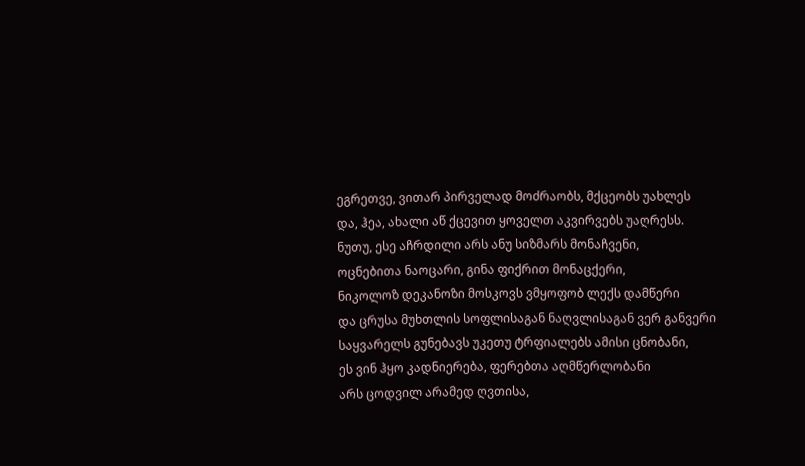ეგრეთვე, ვითარ პირველად მოძრაობს, მქცეობს უახლეს
და, ჰეა, ახალი აწ ქცევით ყოველთ აკვირვებს უაღრესს.
ნუთუ, ესე აჩრდილი არს ანუ სიზმარს მონაჩვენი,
ოცნებითა ნაოცარი, გინა ფიქრით მონაცქერი,
ნიკოლოზ დეკანოზი მოსკოვს ვმყოფობ ლექს დამწერი
და ცრუსა მუხთლის სოფლისაგან ნაღვლისაგან ვერ განვერი
საყვარელს გუნებავს უკეთუ ტრფიალებს ამისი ცნობანი,
ეს ვინ ჰყო კადნიერება, ფერებთა აღმწერლობანი
არს ცოდვილ არამედ ღვთისა,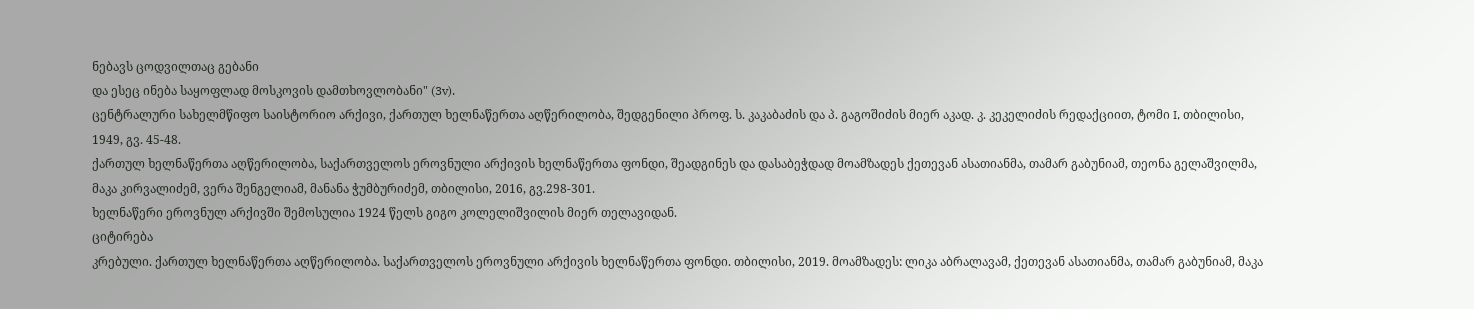ნებავს ცოდვილთაც გებანი
და ესეც ინება საყოფლად მოსკოვის დამთხოვლობანი" (3v).
ცენტრალური სახელმწიფო საისტორიო არქივი, ქართულ ხელნაწერთა აღწერილობა, შედგენილი პროფ. ს. კაკაბაძის და პ. გაგოშიძის მიერ აკად. კ. კეკელიძის რედაქციით, ტომი I, თბილისი, 1949, გვ. 45-48.
ქართულ ხელნაწერთა აღწერილობა, საქართველოს ეროვნული არქივის ხელნაწერთა ფონდი, შეადგინეს და დასაბეჭდად მოამზადეს ქეთევან ასათიანმა, თამარ გაბუნიამ, თეონა გელაშვილმა, მაკა კირვალიძემ, ვერა შენგელიამ, მანანა ჭუმბურიძემ, თბილისი, 2016, გვ.298-301.
ხელნაწერი ეროვნულ არქივში შემოსულია 1924 წელს გიგო კოლელიშვილის მიერ თელავიდან.
ციტირება
კრებული. ქართულ ხელნაწერთა აღწერილობა. საქართველოს ეროვნული არქივის ხელნაწერთა ფონდი. თბილისი, 2019. მოამზადეს: ლიკა აბრალავამ, ქეთევან ასათიანმა, თამარ გაბუნიამ, მაკა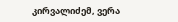კირვალიძემ, ვერა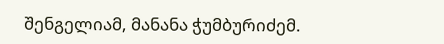შენგელიამ, მანანა ჭუმბურიძემ.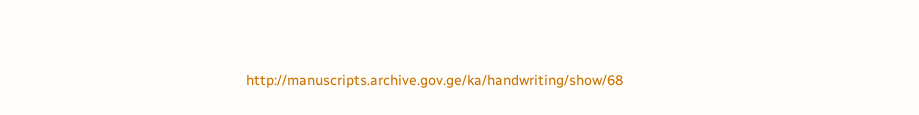http://manuscripts.archive.gov.ge/ka/handwriting/show/68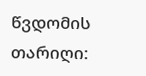წვდომის თარიღი: